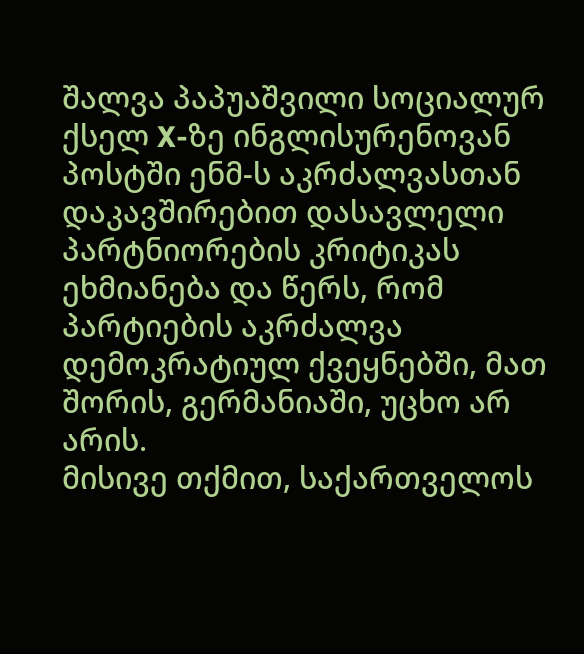შალვა პაპუაშვილი სოციალურ ქსელ X-ზე ინგლისურენოვან პოსტში ენმ-ს აკრძალვასთან დაკავშირებით დასავლელი პარტნიორების კრიტიკას ეხმიანება და წერს, რომ პარტიების აკრძალვა დემოკრატიულ ქვეყნებში, მათ შორის, გერმანიაში, უცხო არ არის.
მისივე თქმით, საქართველოს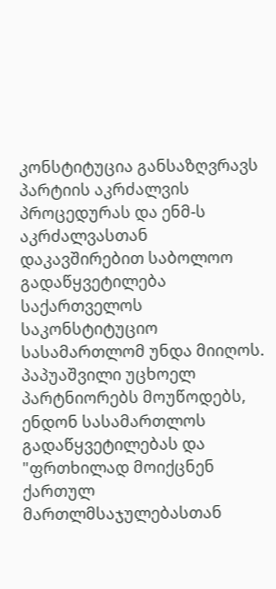კონსტიტუცია განსაზღვრავს პარტიის აკრძალვის პროცედურას და ენმ-ს აკრძალვასთან დაკავშირებით საბოლოო გადაწყვეტილება საქართველოს საკონსტიტუციო სასამართლომ უნდა მიიღოს. პაპუაშვილი უცხოელ პარტნიორებს მოუწოდებს, ენდონ სასამართლოს გადაწყვეტილებას და "ფრთხილად მოიქცნენ ქართულ მართლმსაჯულებასთან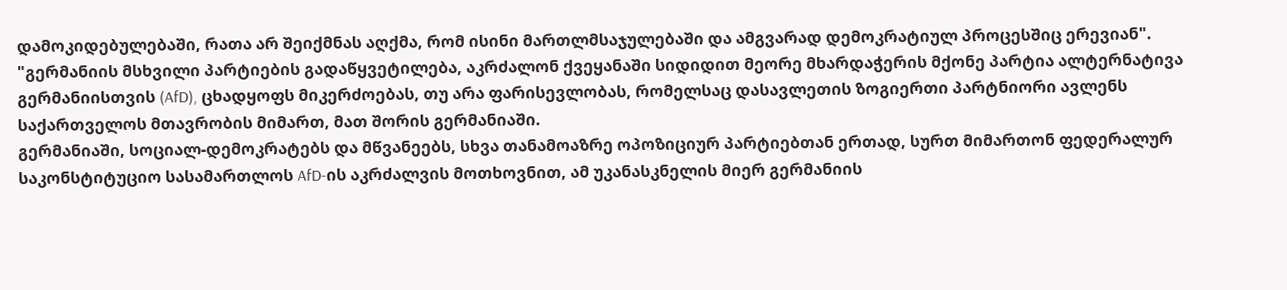დამოკიდებულებაში, რათა არ შეიქმნას აღქმა, რომ ისინი მართლმსაჯულებაში და ამგვარად დემოკრატიულ პროცესშიც ერევიან".
"გერმანიის მსხვილი პარტიების გადაწყვეტილება, აკრძალონ ქვეყანაში სიდიდით მეორე მხარდაჭერის მქონე პარტია ალტერნატივა გერმანიისთვის (AfD), ცხადყოფს მიკერძოებას, თუ არა ფარისევლობას, რომელსაც დასავლეთის ზოგიერთი პარტნიორი ავლენს საქართველოს მთავრობის მიმართ, მათ შორის გერმანიაში.
გერმანიაში, სოციალ-დემოკრატებს და მწვანეებს, სხვა თანამოაზრე ოპოზიციურ პარტიებთან ერთად, სურთ მიმართონ ფედერალურ საკონსტიტუციო სასამართლოს AfD-ის აკრძალვის მოთხოვნით, ამ უკანასკნელის მიერ გერმანიის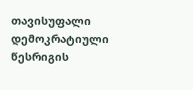თავისუფალი დემოკრატიული წესრიგის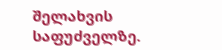შელახვის საფუძველზე.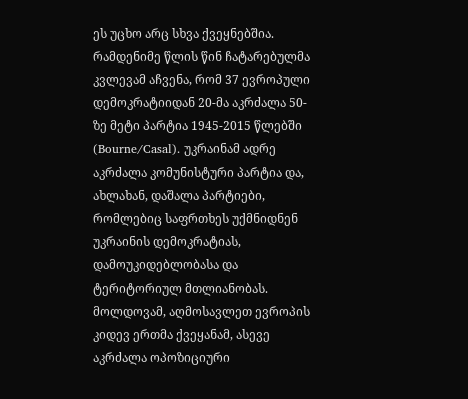ეს უცხო არც სხვა ქვეყნებშია. რამდენიმე წლის წინ ჩატარებულმა კვლევამ აჩვენა, რომ 37 ევროპული დემოკრატიიდან 20-მა აკრძალა 50-ზე მეტი პარტია 1945-2015 წლებში (Bourne/Casal). უკრაინამ ადრე აკრძალა კომუნისტური პარტია და, ახლახან, დაშალა პარტიები, რომლებიც საფრთხეს უქმნიდნენ უკრაინის დემოკრატიას, დამოუკიდებლობასა და ტერიტორიულ მთლიანობას. მოლდოვამ, აღმოსავლეთ ევროპის კიდევ ერთმა ქვეყანამ, ასევე აკრძალა ოპოზიციური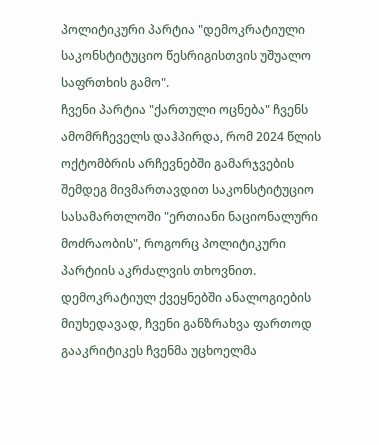პოლიტიკური პარტია "დემოკრატიული საკონსტიტუციო წესრიგისთვის უშუალო საფრთხის გამო".
ჩვენი პარტია "ქართული ოცნება" ჩვენს ამომრჩეველს დაჰპირდა, რომ 2024 წლის ოქტომბრის არჩევნებში გამარჯვების შემდეგ მივმართავდით საკონსტიტუციო სასამართლოში "ერთიანი ნაციონალური მოძრაობის", როგორც პოლიტიკური პარტიის აკრძალვის თხოვნით.
დემოკრატიულ ქვეყნებში ანალოგიების მიუხედავად, ჩვენი განზრახვა ფართოდ გააკრიტიკეს ჩვენმა უცხოელმა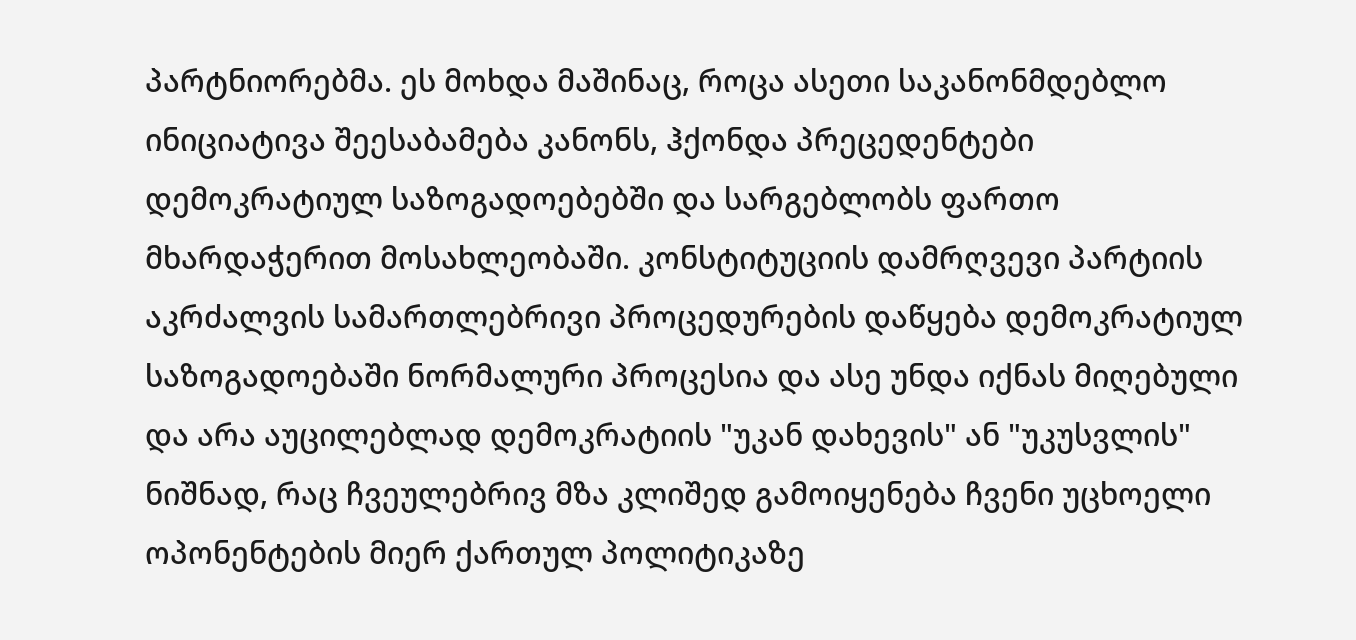პარტნიორებმა. ეს მოხდა მაშინაც, როცა ასეთი საკანონმდებლო ინიციატივა შეესაბამება კანონს, ჰქონდა პრეცედენტები დემოკრატიულ საზოგადოებებში და სარგებლობს ფართო მხარდაჭერით მოსახლეობაში. კონსტიტუციის დამრღვევი პარტიის აკრძალვის სამართლებრივი პროცედურების დაწყება დემოკრატიულ საზოგადოებაში ნორმალური პროცესია და ასე უნდა იქნას მიღებული და არა აუცილებლად დემოკრატიის "უკან დახევის" ან "უკუსვლის" ნიშნად, რაც ჩვეულებრივ მზა კლიშედ გამოიყენება ჩვენი უცხოელი ოპონენტების მიერ ქართულ პოლიტიკაზე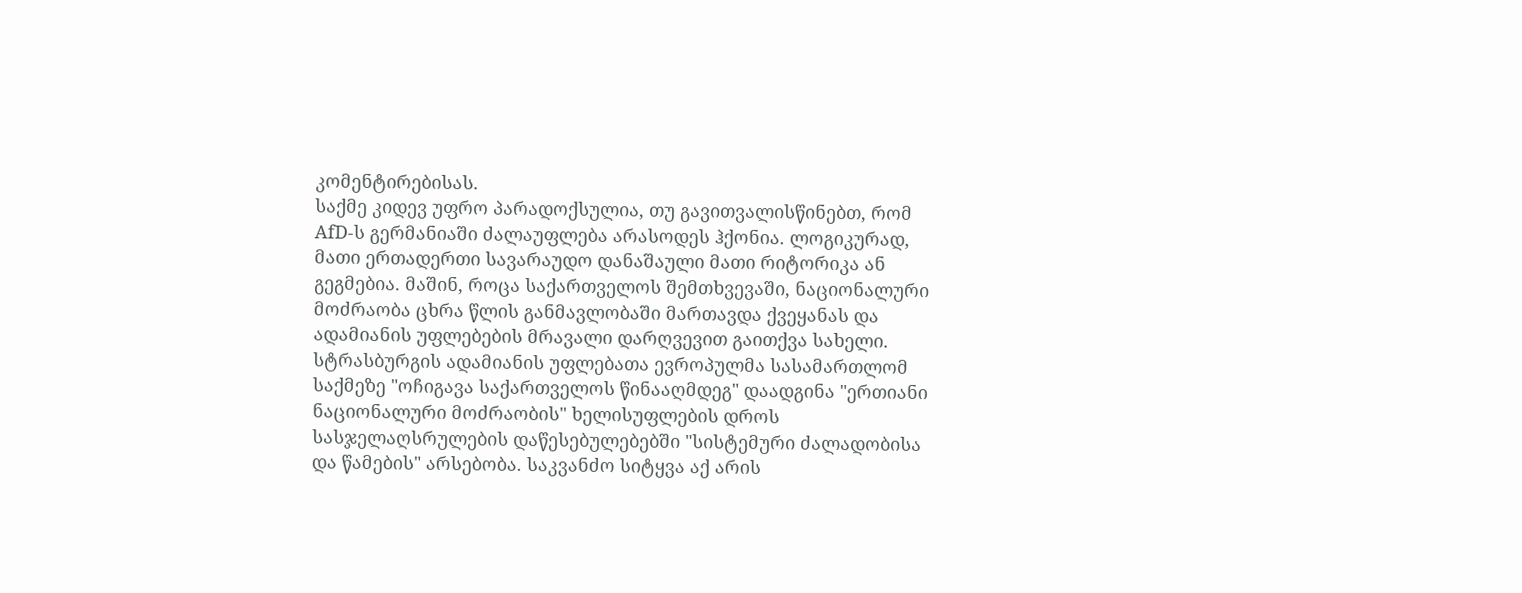კომენტირებისას.
საქმე კიდევ უფრო პარადოქსულია, თუ გავითვალისწინებთ, რომ AfD-ს გერმანიაში ძალაუფლება არასოდეს ჰქონია. ლოგიკურად, მათი ერთადერთი სავარაუდო დანაშაული მათი რიტორიკა ან გეგმებია. მაშინ, როცა საქართველოს შემთხვევაში, ნაციონალური მოძრაობა ცხრა წლის განმავლობაში მართავდა ქვეყანას და ადამიანის უფლებების მრავალი დარღვევით გაითქვა სახელი. სტრასბურგის ადამიანის უფლებათა ევროპულმა სასამართლომ საქმეზე "ოჩიგავა საქართველოს წინააღმდეგ" დაადგინა "ერთიანი ნაციონალური მოძრაობის" ხელისუფლების დროს სასჯელაღსრულების დაწესებულებებში "სისტემური ძალადობისა და წამების" არსებობა. საკვანძო სიტყვა აქ არის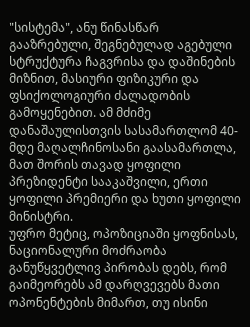"სისტემა", ანუ წინასწარ გააზრებული, შეგნებულად აგებული სტრუქტურა ჩაგვრისა და დაშინების მიზნით, მასიური ფიზიკური და ფსიქოლოგიური ძალადობის გამოყენებით. ამ მძიმე დანაშაულისთვის სასამართლომ 40-მდე მაღალჩინოსანი გაასამართლა, მათ შორის თავად ყოფილი პრეზიდენტი სააკაშვილი, ერთი ყოფილი პრემიერი და ხუთი ყოფილი მინისტრი.
უფრო მეტიც, ოპოზიციაში ყოფნისას, ნაციონალური მოძრაობა განუწყვეტლივ პირობას დებს, რომ გაიმეორებს ამ დარღვევებს მათი ოპონენტების მიმართ, თუ ისინი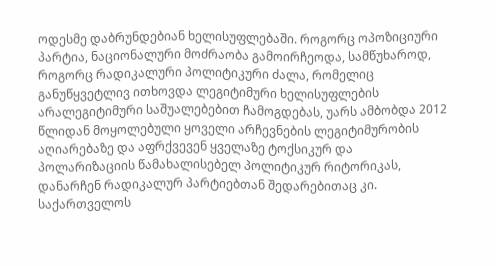ოდესმე დაბრუნდებიან ხელისუფლებაში. როგორც ოპოზიციური პარტია, ნაციონალური მოძრაობა გამოირჩეოდა, სამწუხაროდ, როგორც რადიკალური პოლიტიკური ძალა, რომელიც განუწყვეტლივ ითხოვდა ლეგიტიმური ხელისუფლების არალეგიტიმური საშუალებებით ჩამოგდებას, უარს ამბობდა 2012 წლიდან მოყოლებული ყოველი არჩევნების ლეგიტიმურობის აღიარებაზე და აფრქვევენ ყველაზე ტოქსიკურ და პოლარიზაციის წამახალისებელ პოლიტიკურ რიტორიკას, დანარჩენ რადიკალურ პარტიებთან შედარებითაც კი.
საქართველოს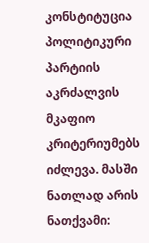კონსტიტუცია პოლიტიკური პარტიის აკრძალვის მკაფიო კრიტერიუმებს იძლევა. მასში ნათლად არის ნათქვამი: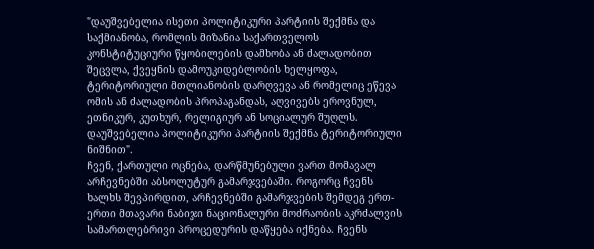"დაუშვებელია ისეთი პოლიტიკური პარტიის შექმნა და საქმიანობა, რომლის მიზანია საქართველოს კონსტიტუციური წყობილების დამხობა ან ძალადობით შეცვლა, ქვეყნის დამოუკიდებლობის ხელყოფა, ტერიტორიული მთლიანობის დარღვევა ან რომელიც ეწევა ომის ან ძალადობის პროპაგანდას, აღვივებს ეროვნულ, ეთნიკურ, კუთხურ, რელიგიურ ან სოციალურ შუღლს. დაუშვებელია პოლიტიკური პარტიის შექმნა ტერიტორიული ნიშნით".
ჩვენ, ქართული ოცნება, დარწმუნებული ვართ მომავალ არჩევნებში აბსოლუტურ გამარჯვებაში. როგორც ჩვენს ხალხს შევპირდით, არჩევნებში გამარჯვების შემდეგ ერთ-ერთი მთავარი ნაბიჯი ნაციონალური მოძრაობის აკრძალვის სამართლებრივი პროცედურის დაწყება იქნება. ჩვენს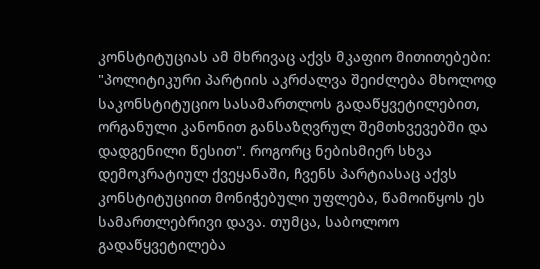კონსტიტუციას ამ მხრივაც აქვს მკაფიო მითითებები: "პოლიტიკური პარტიის აკრძალვა შეიძლება მხოლოდ საკონსტიტუციო სასამართლოს გადაწყვეტილებით, ორგანული კანონით განსაზღვრულ შემთხვევებში და დადგენილი წესით". როგორც ნებისმიერ სხვა დემოკრატიულ ქვეყანაში, ჩვენს პარტიასაც აქვს კონსტიტუციით მონიჭებული უფლება, წამოიწყოს ეს სამართლებრივი დავა. თუმცა, საბოლოო გადაწყვეტილება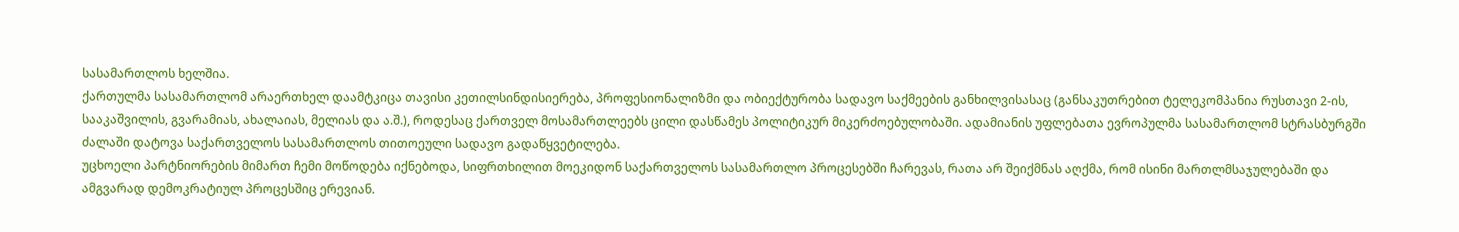სასამართლოს ხელშია.
ქართულმა სასამართლომ არაერთხელ დაამტკიცა თავისი კეთილსინდისიერება, პროფესიონალიზმი და ობიექტურობა სადავო საქმეების განხილვისასაც (განსაკუთრებით ტელეკომპანია რუსთავი 2-ის, სააკაშვილის, გვარამიას, ახალაიას, მელიას და ა.შ.), როდესაც ქართველ მოსამართლეებს ცილი დასწამეს პოლიტიკურ მიკერძოებულობაში. ადამიანის უფლებათა ევროპულმა სასამართლომ სტრასბურგში ძალაში დატოვა საქართველოს სასამართლოს თითოეული სადავო გადაწყვეტილება.
უცხოელი პარტნიორების მიმართ ჩემი მოწოდება იქნებოდა, სიფრთხილით მოეკიდონ საქართველოს სასამართლო პროცესებში ჩარევას, რათა არ შეიქმნას აღქმა, რომ ისინი მართლმსაჯულებაში და ამგვარად დემოკრატიულ პროცესშიც ერევიან.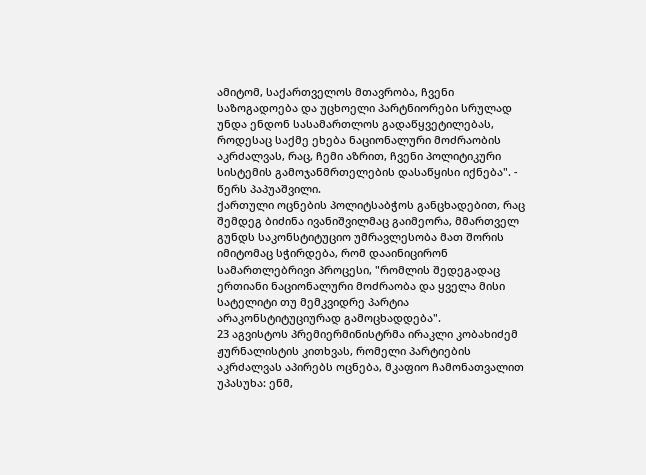ამიტომ, საქართველოს მთავრობა, ჩვენი საზოგადოება და უცხოელი პარტნიორები სრულად უნდა ენდონ სასამართლოს გადაწყვეტილებას, როდესაც საქმე ეხება ნაციონალური მოძრაობის აკრძალვას, რაც, ჩემი აზრით, ჩვენი პოლიტიკური სისტემის გამოჯანმრთელების დასაწყისი იქნება". - წერს პაპუაშვილი.
ქართული ოცნების პოლიტსაბჭოს განცხადებით, რაც შემდეგ ბიძინა ივანიშვილმაც გაიმეორა, მმართველ გუნდს საკონსტიტუციო უმრავლესობა მათ შორის იმიტომაც სჭირდება, რომ დააინიცირონ სამართლებრივი პროცესი, "რომლის შედეგადაც ერთიანი ნაციონალური მოძრაობა და ყველა მისი სატელიტი თუ მემკვიდრე პარტია არაკონსტიტუციურად გამოცხადდება".
23 აგვისტოს პრემიერმინისტრმა ირაკლი კობახიძემ ჟურნალისტის კითხვას, რომელი პარტიების აკრძალვას აპირებს ოცნება, მკაფიო ჩამონათვალით უპასუხა: ენმ,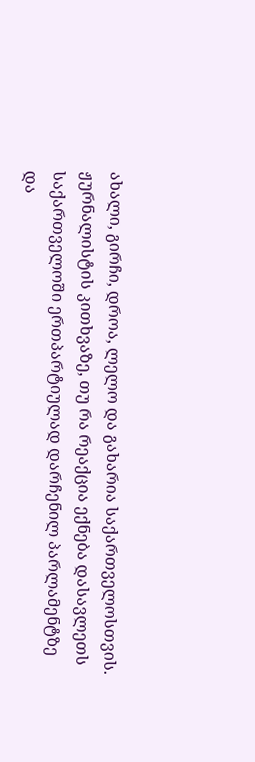ახალი, გირჩი, დროა, ლელო და გახარია საქართველოსთვის.
ჟურნალისტის კითხვაზე, თუ რა რეაქცია ექნება დასავლეთს საქართველოში ერთპარტიულად დარჩენილ პარლამენტზე და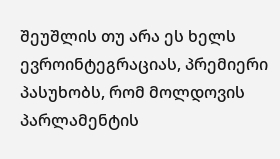შეუშლის თუ არა ეს ხელს ევროინტეგრაციას, პრემიერი პასუხობს, რომ მოლდოვის პარლამენტის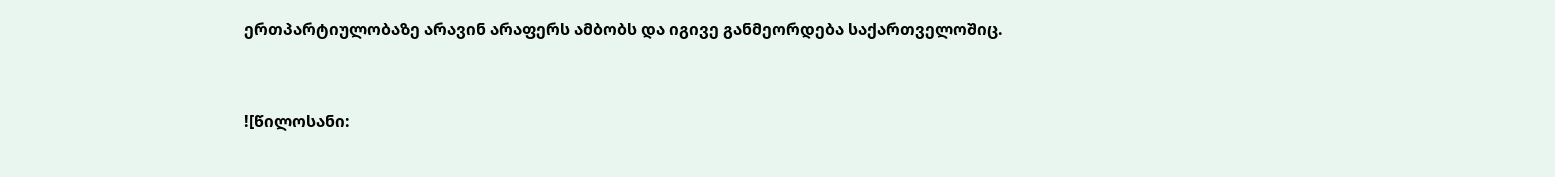ერთპარტიულობაზე არავინ არაფერს ამბობს და იგივე განმეორდება საქართველოშიც.



![წილოსანი: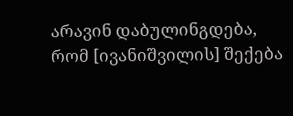არავინ დაბულინგდება, რომ [ივანიშვილის] შექება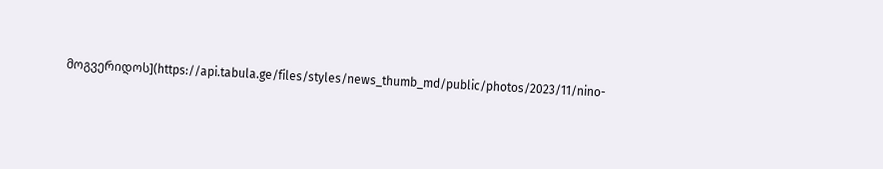მოგვერიდოს](https://api.tabula.ge/files/styles/news_thumb_md/public/photos/2023/11/nino-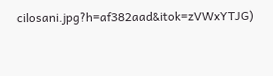cilosani.jpg?h=af382aad&itok=zVWxYTJG)